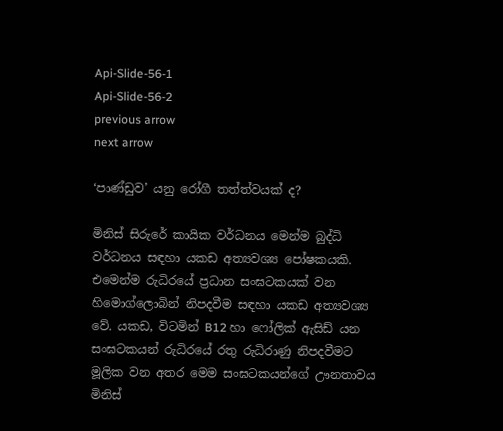Api-Slide-56-1
Api-Slide-56-2
previous arrow
next arrow

‘පාණ්ඩුව’ යනු රෝගී තත්ත්වයක් ද?

මිනිස් සිරුරේ කායික වර්ධනය මෙන්ම බුද්ධි වර්ධනය සඳහා යකඩ අත්‍යවශ්‍ය පෝෂකයකි. එමෙන්ම රුධිරයේ ප්‍රධාන සංඝටකයක් වන හිමොග්ලොබින් නිපදවීම සඳහා යකඩ අත්‍යවශ්‍ය වේ. යකඩ, විටමින් B12 හා ෆෝලික් ඇසිඩ් යන සංඝටකයන් රුධිරයේ රතු රුධිරාණු නිපදවීමට මූලික වන අතර මෙම සංඝටකයන්ගේ ඌනතාවය මිනිස්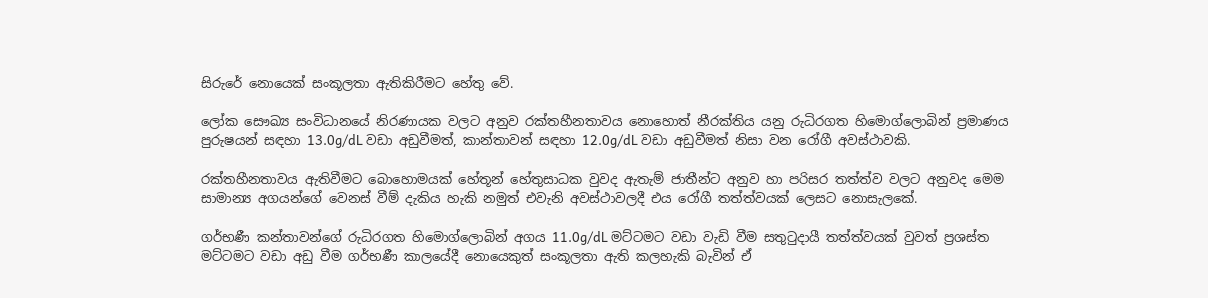සිරුරේ නොයෙක් සංකූලතා ඇතිකිරීමට හේතු වේ.

ලෝක සෞඛ්‍ය සංවිධානයේ නිරණායක වලට අනුව රක්තහීනතාවය නොහොත් නීරක්තිය යනු රුධිරගත හිමොග්ලොබින් ප්‍රමාණය පුරුෂයන් සඳහා 13.0g/dL වඩා අඩුවීමත්, කාන්තාවන් සඳහා 12.0g/dL වඩා අඩුවීමත් නිසා වන රෝගී අවස්ථාවකි.

රක්තහීනතාවය ඇතිවීමට බොහොමයක් හේතූන් හේතුසාධක වුවද ඇතැම් ජාතීන්ට අනුව හා පරිසර තත්ත්ව වලට අනුවද මෙම සාමාන්‍ය අගයන්ගේ වෙනස් වීම් දැකිය හැකි නමුත් එවැනි අවස්ථාවලදී එය රෝගී තත්ත්වයක් ලෙසට නොසැලකේ.

ගර්භණී කන්තාවන්ගේ රුධිරගත හිමොග්ලොබින් අගය 11.0g/dL මට්ටමට වඩා වැඩි වීම සතුටුදායී තත්ත්වයක් වුවත් ප්‍රශස්ත මට්ටමට වඩා අඩු වීම ගර්භණී කාලයේදී නොයෙකුත් සංකූලතා ඇති කලහැකි බැවින් ඒ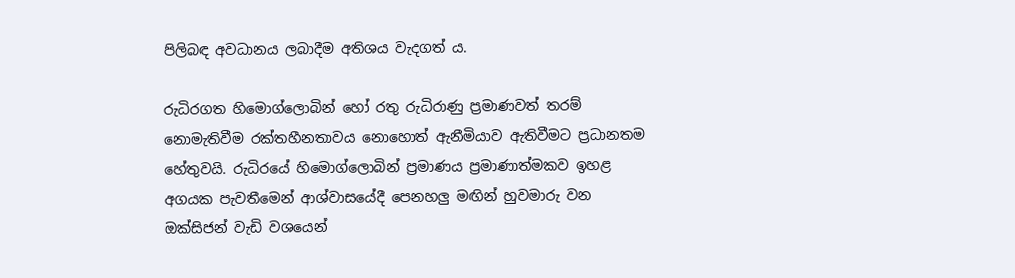පිලිබඳ අවධානය ලබාදීම අතිශය වැදගත් ය.

රුධිරගත හිමොග්ලොබින් හෝ රතු රුධිරාණු ප්‍රමාණවත් තරම් නොමැතිවීම රක්තහීනතාවය නොහොත් ඇනීමියාව ඇතිවීමට ප්‍රධානතම හේතුවයි. රුධිරයේ හිමොග්ලොබින් ප්‍රමාණය ප්‍රමාණාත්මකව ඉහළ අගයක පැවතීමෙන් ආශ්වාසයේදී පෙනහලු මඟින් හුවමාරු වන ඔක්සිජන් වැඩි වශයෙන්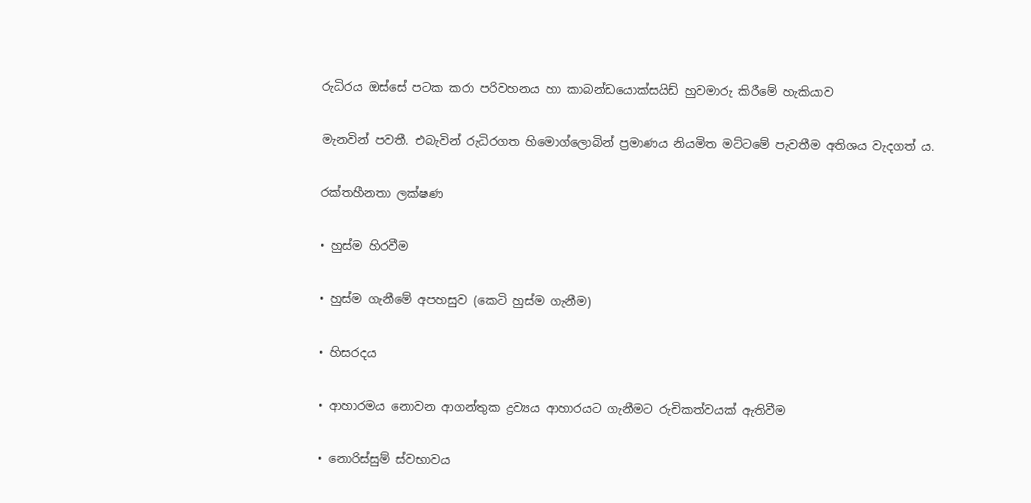රුධිරය ඔස්සේ පටක කරා පරිවහනය හා කාබන්ඩයොක්සයිඩ් හුවමාරු කිරීමේ හැකියාව

මැනවින් පවතී. එබැවින් රුධිරගත හිමොග්ලොබින් ප්‍රමාණය නියමිත මට්ටමේ පැවතීම අතිශය වැදගත් ය.

රක්තහීනතා ලක්ෂණ

• හුස්ම හිරවීම

• හුස්ම ගැනීමේ අපහසුව (කෙටි හුස්ම ගැනීම)

• හිසරදය

• ආහාරමය නොවන ආගන්තුක ද්‍රව්‍යය ආහාරයට ගැනීමට රුචිකත්වයක් ඇතිවීම

• නොරිස්සුම් ස්වභාවය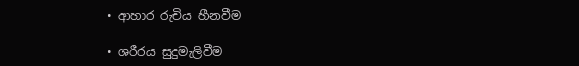• ආහාර රුචිය හීනවීම

• ශරීරය සුදුමැලිවීම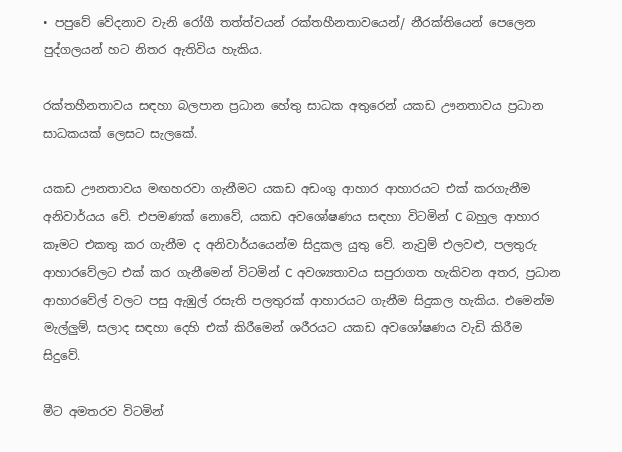• පපුවේ වේදනාව වැනි රෝගී තත්ත්වයන් රක්තහීනතාවයෙන්/ නීරක්තියෙන් පෙලෙන පුද්ගලයන් හට නිතර ඇතිවිය හැකිය.

රක්තහීනතාවය සඳහා බලපාන ප්‍රධාන හේතු සාධක අතුරෙන් යකඩ ඌනතාවය ප්‍රධාන සාධකයක් ලෙසට සැලකේ.

යකඩ ඌනතාවය මඟහරවා ගැනීමට යකඩ අඩංගු ආහාර ආහාරයට එක් කරගැනීම අනිවාර්යය වේ. එපමණක් නොවේ, යකඩ අවශෝෂණය සඳහා විටමින් C බහුල ආහාර කෑමට එකතු කර ගැනීම ද අනිවාර්යයෙන්ම සිදුකල යුතු වේ. නැවුම් එලවළු, පලතුරු ආහාරවේලට එක් කර ගැනීමෙන් විටමින් C අවශ්‍යතාවය සපුරාගත හැකිවන අතර, ප්‍රධාන ආහාරවේල් වලට පසු ඇඹුල් රසැති පලතුරක් ආහාරයට ගැනීම සිදුකල හැකිය. එමෙන්ම මැල්ලුම්, සලාද සඳහා දෙහි එක් කිරීමෙන් ශරීරයට යකඩ අවශෝෂණය වැඩි කිරීම සිදුවේ.

මීට අමතරව විටමින්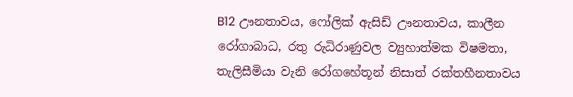B12 ඌනතාවය, ෆෝලික් ඇසිඩ් ඌනතාවය, කාලීන රෝගාබාධ, රතු රුධිරාණුවල ව්‍යුහාත්මක විෂමතා, තැලිසීමියා වැනි රෝගහේතූන් නිසාත් රක්තහීනතාවය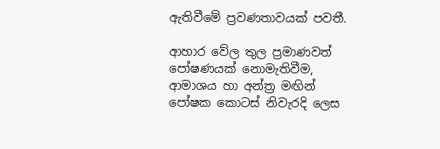ඇතිවීමේ ප්‍රවණතාවයක් පවතී.

ආහාර වේල තුල ප්‍රමාණවත් පෝෂණයක් නොමැතිවීම, ආමාශය හා අන්ත්‍ර මඟින් පෝෂක කොටස් නිවැරදි ලෙස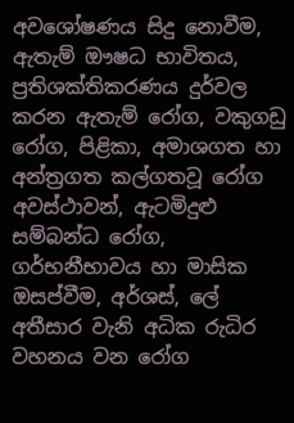අවශෝෂණය සිදු නොවීම, ඇතැම් ඖෂධ භාවිතය, ප්‍රතිශක්තිකරණය දුර්වල කරන ඇතැම් රෝග, වකුගඩු රෝග, පිළිකා, අමාශගත හා අන්ත්‍රගත කල්ගතවූ රෝග අවස්ථාවන්, ඇටමිදුළු සම්බන්ධ රෝග, ගර්භනීභාවය හා මාසික ඔසප්වීම, අර්ශස්, ලේ අතීසාර වැනි අධික රුධිර වහනය වන රෝග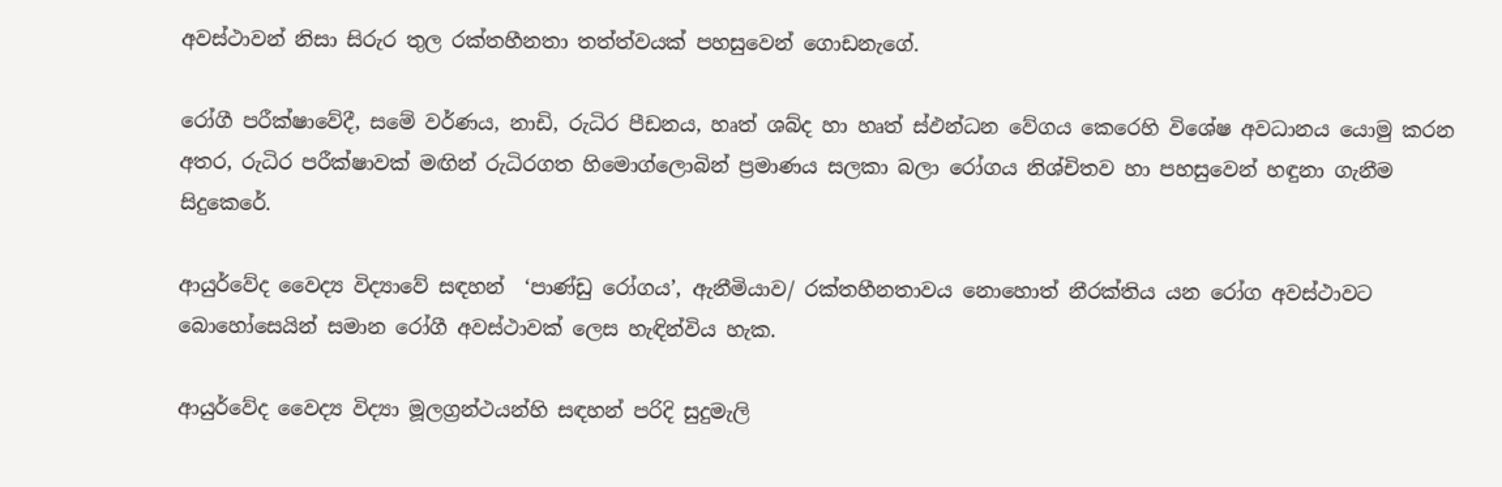අවස්ථාවන් නිසා සිරුර තුල රක්තහීනතා තත්ත්වයක් පහසුවෙන් ගොඩනැගේ.

රෝගී පරීක්ෂාවේදී, සමේ වර්ණය, නාඩි, රුධිර පීඩනය, හෘත් ශබ්ද හා හෘත් ස්ඵන්ධන වේගය කෙරෙහි විශේෂ අවධානය යොමු කරන අතර, රුධිර පරීක්ෂාවක් මඟින් රුධිරගත හිමොග්ලොබින් ප්‍රමාණය සලකා බලා රෝගය නිශ්චිතව හා පහසුවෙන් හඳුනා ගැනීම සිදුකෙරේ.

ආයුර්වේද වෛද්‍ය විද්‍යාවේ සඳහන්  ‘පාණ්ඩු රෝගය’, ඇනීමියාව/ රක්තහීනතාවය නොහොත් නීරක්තිය යන රෝග අවස්ථාවට බොහෝසෙයින් සමාන රෝගී අවස්ථාවක් ලෙස හැඳින්විය හැක.

ආයුර්වේද වෛද්‍ය විද්‍යා මූලග්‍රන්ථයන්හි සඳහන් පරිදි සුදුමැලි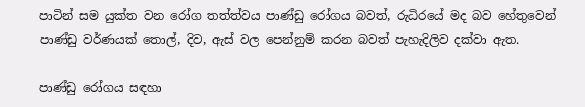පාටින් සම යුක්ත වන රෝග තත්ත්වය පාණ්ඩු රෝගය බවත්, රුධිරයේ මද බව හේතුවෙන් පාණ්ඩු වර්ණයක් තොල්, දිව, ඇස් වල පෙන්නුම් කරන බවත් පැහැදිලිව දක්වා ඇත.

පාණ්ඩු රෝගය සඳහා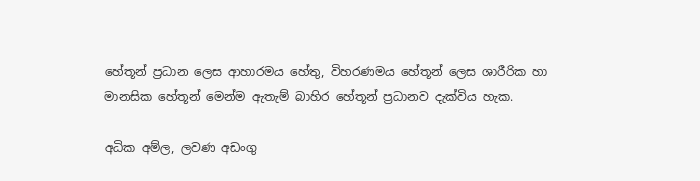හේතූන් ප්‍රධාන ලෙස ආහාරමය හේතු, විහරණමය හේතූන් ලෙස ශාරීරික හා මානසික හේතූන් මෙන්ම ඇතැම් බාහිර හේතූන් ප්‍රධානව දැක්විය හැක.

අධික අම්ල, ලවණ අඩංගු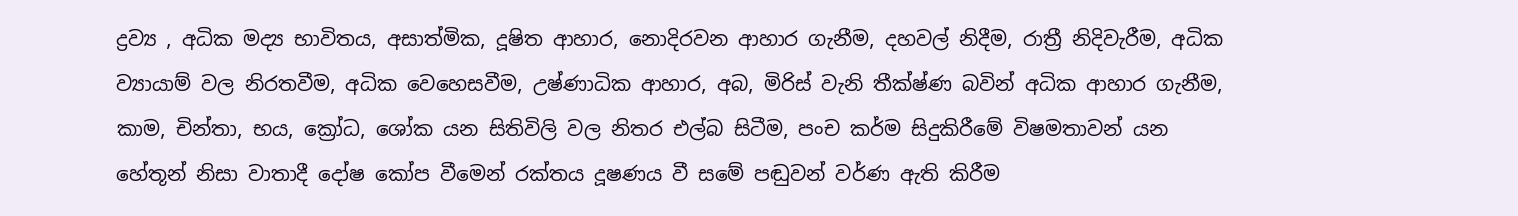ද්‍රව්‍ය , අධික මද්‍ය භාවිතය, අසාත්මික, දූෂිත ආහාර, නොදිරවන ආහාර ගැනීම, දහවල් නිදීම, රාත්‍රී නිදිවැරීම, අධික ව්‍යායාම් වල නිරතවීම, අධික වෙහෙසවීම, උෂ්ණාධික ආහාර, අබ, මිරිස් වැනි තීක්ෂ්ණ බවින් අධික ආහාර ගැනීම, කාම, චින්තා, භය, ක්‍රෝධ, ශෝක යන සිතිවිලි වල නිතර එල්බ සිටීම, පංච කර්ම සිදුකිරීමේ විෂමතාවන් යන හේතූන් නිසා වාතාදී දෝෂ කෝප වීමෙන් රක්තය දූෂණය වී සමේ පඬුවන් වර්ණ ඇති කිරීම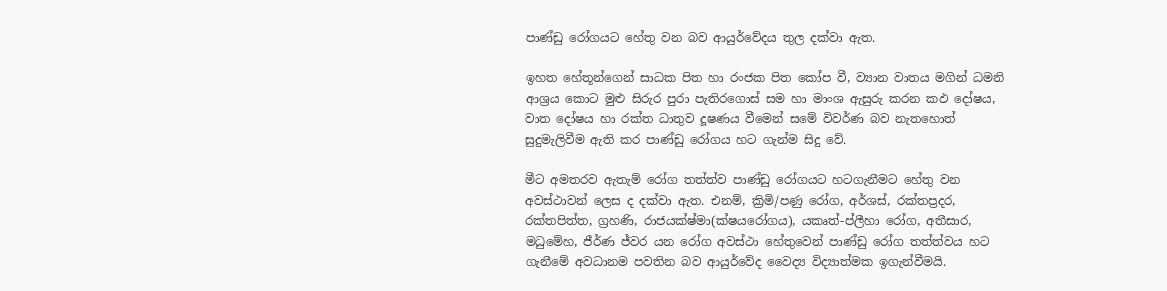පාණ්ඩු රෝගයට හේතු වන බව ආයුර්වේදය තුල දක්වා ඇත.

ඉහත හේතූන්ගෙන් සාධක පිත හා රංජක පිත කෝප වී, ව්‍යාන වාතය මගින් ධමනි ආශ්‍රය කොට මුළු සිරුර පුරා පැතිරගොස් සම හා මාංශ ඇසුරු කරන කඵ දෝෂය, වාත දෝෂය හා රක්ත ධාතුව දූෂණය වීමෙන් සමේ විවර්ණ බව නැතහොත් සුදුමැලිවීම ඇති කර පාණ්ඩු රෝගය හට ගැන්ම සිදු වේ.

මීට අමතරව ඇතැම් රෝග තත්ත්ව පාණ්ඩු රෝගයට හටගැනීමට හේතු වන අවස්ථාවන් ලෙස ද දක්වා ඇත. එනම්, ක්‍රිමි/පණු රෝග, අර්ශස්, රක්තප්‍රදර, රක්තපිත්ත, ග්‍රහණි, රාජයක්ෂ්මා(ක්ෂයරෝගය), යකෘත්-ප්ලීහා රෝග, අතීසාර, මධුමේහ, ජීර්ණ ජ්වර යන රෝග අවස්ථා හේතුවෙන් පාණ්ඩු රෝග තත්ත්වය හට ගැනීමේ අවධානම පවතින බව ආයුර්වේද වෛද්‍ය විද්‍යාත්මක ඉගැන්වීමයි.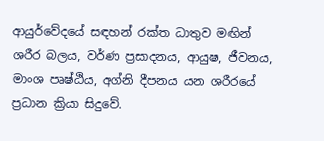ආයුර්වේදයේ සඳහන් රක්ත ධාතුව මඟින් ශරීර බලය, වර්ණ ප්‍රසාදනය, ආයුෂ, ජීවනය, මාංශ පෘෂ්ඨිය, අග්නි දීපනය යන ශරීරයේ ප්‍රධාන ක්‍රියා සිදුවේ.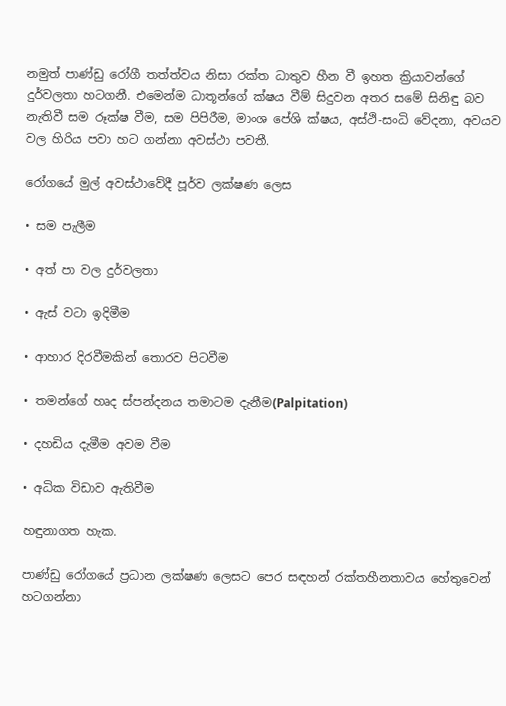නමුත් පාණ්ඩු රෝගී තත්ත්වය නිසා රක්ත ධාතුව හීන වී ඉහත ක්‍රියාවන්ගේ දුර්වලතා හටගනී. එමෙන්ම ධාතූන්ගේ ක්ෂය වීම් සිදුවන අතර සමේ සිනිඳු බව නැතිවී සම රූක්ෂ වීම, සම පිපිරීම, මාංශ පේශි ක්ෂය, අස්ථි-සංධි වේදනා, අවයව වල හිරිය පවා හට ගන්නා අවස්ථා පවතී.

රෝගයේ මුල් අවස්ථාවේදී පූර්ව ලක්ෂණ ලෙස

• සම පැලීම

• අත් පා වල දුර්වලතා

• ඇස් වටා ඉදිමීම

• ආහාර දිරවීමකින් තොරව පිටවීම

• තමන්ගේ හෘද ස්පන්දනය තමාටම දැනීම(Palpitation)

• දහඩිය දැමීම අවම වීම

• අධික විඩාව ඇතිවීම

හඳුනාගත හැක.

පාණ්ඩු රෝගයේ ප්‍රධාන ලක්ෂණ ලෙසට පෙර සඳහන් රක්තහීනතාවය හේතුවෙන් හටගන්නා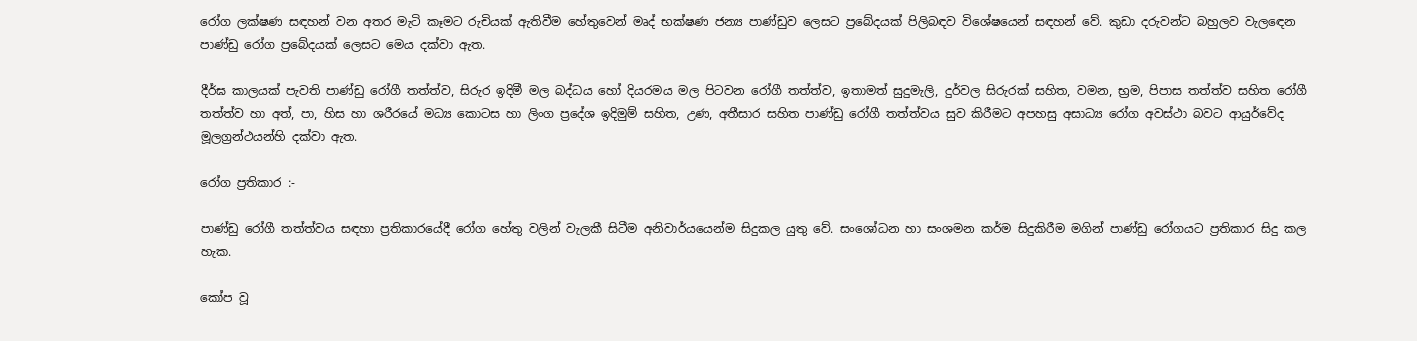රෝග ලක්ෂණ සඳහන් වන අතර මැටි කෑමට රුචියක් ඇතිවීම හේතුවෙන් මෘද් භක්ෂණ ජන්‍ය පාණ්ඩුව ලෙසට ප්‍රබේදයක් පිලිබඳව විශේෂයෙන් සඳහන් වේ. කුඩා දරුවන්ට බහුලව වැලඳෙන පාණ්ඩු රෝග ප්‍රබේදයක් ලෙසට මෙය දක්වා ඇත.

දීර්ඝ කාලයක් පැවති පාණ්ඩු රෝගී තත්ත්ව, සිරුර ඉදිමී මල බද්ධය හෝ දියරමය මල පිටවන රෝගී තත්ත්ව, ඉතාමත් සුදුමැලි, දුර්වල සිරුරක් සහිත, වමන, භ්‍රම, පිපාස තත්ත්ව සහිත රෝගී තත්ත්ව හා අත්, පා, හිස හා ශරීරයේ මධ්‍ය කොටස හා ලිංග ප්‍රදේශ ඉදිමුම් සහිත, උණ, අතීසාර සහිත පාණ්ඩු රෝගී තත්ත්වය සුව කිරීමට අපහසු අසාධ්‍ය රෝග අවස්ථා බවට ආයුර්වේද මූලග්‍රන්ථයන්හි දක්වා ඇත.

රෝග ප්‍රතිකාර :-

පාණ්ඩු රෝගී තත්ත්වය සඳහා ප්‍රතිකාරයේදී රෝග හේතු වලින් වැලකී සිටීම අනිවාර්යයෙන්ම සිදුකල යුතු වේ. සංශෝධන හා සංශමන කර්ම සිදුකිරීම මගින් පාණ්ඩු රෝගයට ප්‍රතිකාර සිදු කල හැක.

කෝප වූ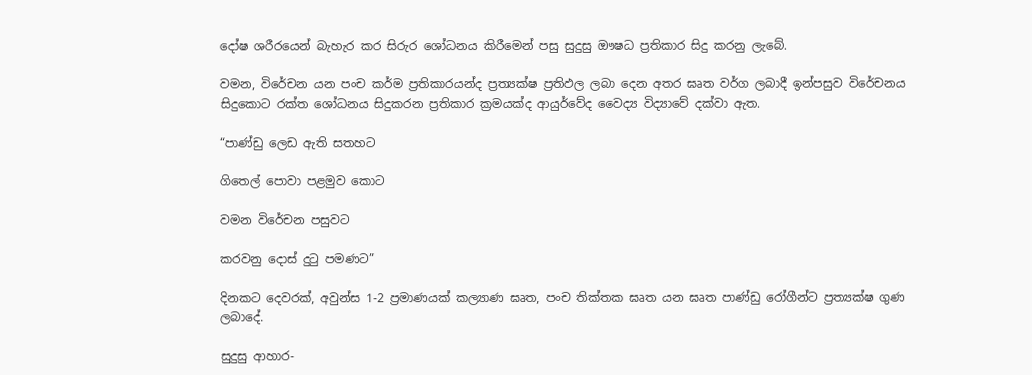දෝෂ ශරීරයෙන් බැහැර කර සිරුර ශෝධනය කිරීමෙන් පසු සුදුසු ඖෂධ ප්‍රතිකාර සිදු කරනු ලැබේ.

වමන, විරේචන යන පංච කර්ම ප්‍රතිකාරයන්ද ප්‍රත්‍යක්ෂ ප්‍රතිඵල ලබා දෙන අතර ඝෘත වර්ග ලබාදී ඉන්පසුව විරේචනය සිදුකොට රක්ත ශෝධනය සිදුකරන ප්‍රතිකාර ක්‍රමයක්ද ආයුර්වේද වෛද්‍ය විද්‍යාවේ දක්වා ඇත.

“පාණ්ඩු ලෙඩ ඇති සතහට

ගිතෙල් පොවා පළමුව කොට

වමන විරේචන පසුවට

කරවනු දොස් දුටු පමණට”

දිනකට දෙවරක්, අවුන්ස 1-2 ප්‍රමාණයක් කල්‍යාණ ඝෘත, පංච තික්තක ඝෘත යන ඝෘත පාණ්ඩු රෝගීන්ට ප්‍රත්‍යක්ෂ ගුණ ලබාදේ.

සුදුසු ආහාර-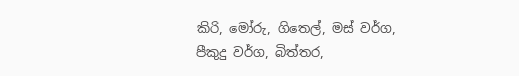කිරි, මෝරු, ගිතෙල්, මස් වර්ග, පීකුදු වර්ග, බිත්තර,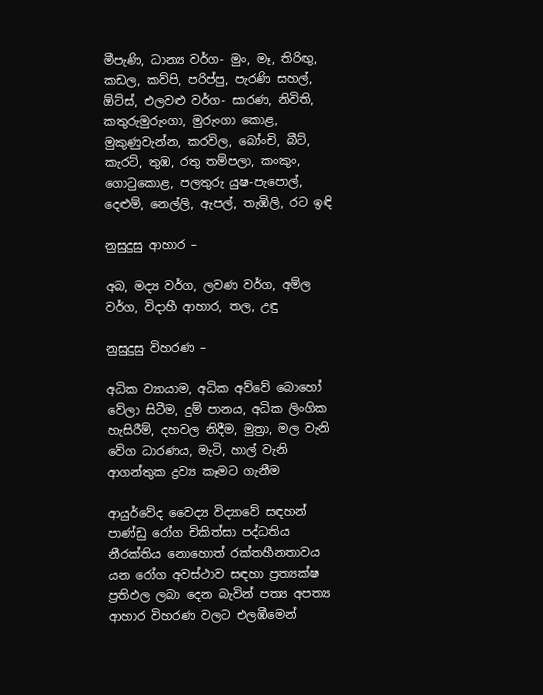මීපැණි, ධාන්‍ය වර්ග- මුං, මෑ, තිරිඟු, කඩල, කව්පි, පරිප්පු, පැරණි සහල්, ඕට්ස්, එලවළු වර්ග- සාරණ, නිවිති, කතුරුමුරුංගා, මුරුංගා කොළ, මුකුණුවැන්න, කරවිල, බෝංචි, බීට්, කැරට්, තුඹ, රතු තම්පලා, කංකුං, ගොටුකොළ, පලතුරු යුෂ-පැපොල්, දෙළුම්, නෙල්ලි, ඇපල්, තැඹිලි, රට ඉඳි

නුසුදුසු ආහාර –

අබ, මද්‍ය වර්ග, ලවණ වර්ග, අම්ල වර්ග, විදාහී ආහාර, තල, උඳු

නුසුදුසු විහරණ –

අධික ව්‍යායාම, අධික අව්වේ බොහෝ වේලා සිටීම, දුම් පානය, අධික ලිංගික හැසිරීම්, දහවල නිදීම, මුත්‍රා, මල වැනි වේග ධාරණය, මැටි, හාල් වැනි ආගන්තුක ද්‍රව්‍ය කෑමට ගැනීම

ආයුර්වේද වෛද්‍ය විද්‍යාවේ සඳහන් පාණ්ඩු රෝග චිකිත්සා පද්ධතිය නීරක්තිය නොහොත් රක්තහීනතාවය යන රෝග අවස්ථාව සඳහා ප්‍රත්‍යක්ෂ ප්‍රතිඵල ලබා දෙන බැවින් පත්‍ය අපත්‍ය ආහාර විහරණ වලට එලඹීමෙන්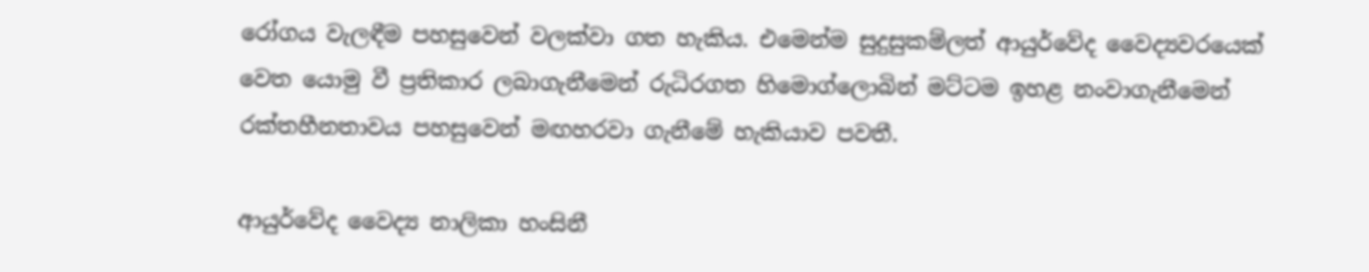රෝගය වැලඳීම පහසුවෙන් වලක්වා ගත හැකිය. එමෙන්ම සුදුසුකම්ලත් ආයුර්වේද වෛද්‍යවරයෙක් වෙත යොමු වී ප්‍රතිකාර ලබාගැනීමෙන් රුධිරගත හිමොග්ලොබින් මට්ටම ඉහළ නංවාගැනීමෙන් රක්තහීනතාවය පහසුවෙන් මඟහරවා ගැනීමේ හැකියාව පවතී.

ආයුර්වේද වෛද්‍ය නාලිකා හංසිනී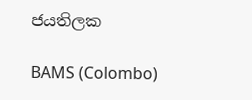ජයතිලක

BAMS (Colombo)